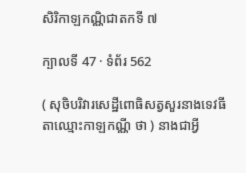សិរិកាឡកណ្ណិជាតកទី ៧

ក្បាលទី 47 · ទំព័រ 562

( សុចិបរិវារសេដ្ឋីពោធិសត្វសួរនាងទេវធីតាឈ្មោះកាឡកណ្ណី ថា ) នាងជាអ្វី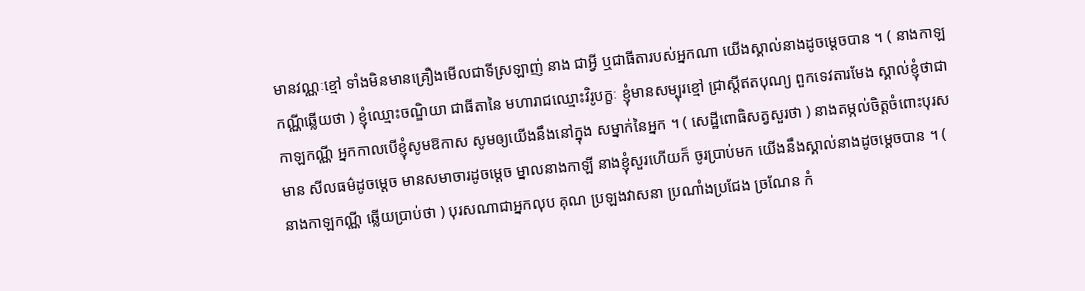មានវណ្ណៈខ្មៅ ទាំងមិនមានគ្រឿងមើលជាទីស្រឡាញ់ នាង ជាអ្វី ឬជាធីតារបស់អ្នកណា យើងស្គាល់នាងដូចម្តេចបាន ។ ( នាងកាឡកណ្ណីឆ្លើយថា ) ខ្ញុំឈ្មោះចណ្ឌិយា ជាធីតានៃ មហារាជឈ្មោះវិរូបក្ខៈ ខ្ញុំមានសម្បុរខ្មៅ ជ្រាស្តីឥតបុណ្យ ពួកទេវតារមែង ស្គាល់ខ្ញុំថាជាកាឡកណ្ណី អ្នកកាលបើខ្ញុំសូមឱកាស សូមឲ្យយើងនឹងនៅក្នុង សម្នាក់នៃអ្នក ។ ( សេដ្ឋីពោធិសត្វសួរថា ) នាងតម្កល់ចិត្តចំពោះបុរសមាន សីលធម៌ដូចម្តេច មានសមាចារដូចម្តេច ម្នាលនាងកាឡី នាងខ្ញុំសួរហើយក៏ ចូរប្រាប់មក យើងនឹងស្គាល់នាងដូចម្តេចបាន ។ ( នាងកាឡកណ្ណី ឆ្លើយប្រាប់ថា ) បុរសណាជាអ្នកលុប គុណ ប្រឡងវាសនា ប្រណាំងប្រជែង ច្រណែន កំ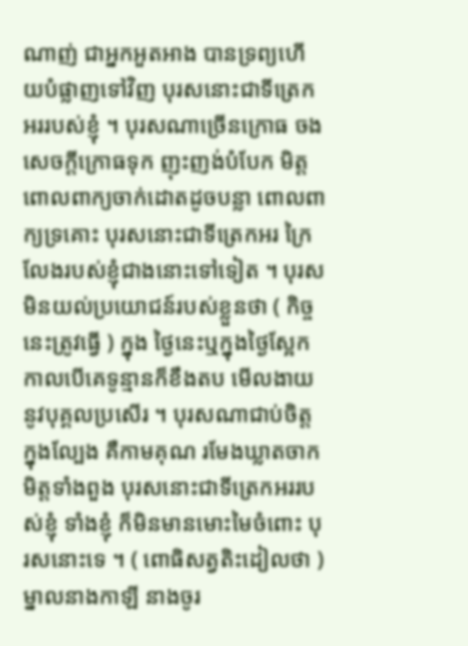ណាញ់ ជាអ្នកអួតអាង បានទ្រព្យហើយបំផ្លាញទៅវិញ បុរសនោះជាទីត្រេកអររបស់ខ្ញុំ ។ បុរសណាច្រើនក្រោធ ចងសេចក្តីក្រោធទុក ញុះញង់បំបែក មិត្ត ពោលពាក្យចាក់ដោតដូចបន្លា ពោលពាក្យទ្រគោះ បុរសនោះជាទីត្រេកអរ ក្រៃលែងរបស់ខ្ញុំជាងនោះទៅទៀត ។ បុរសមិនយល់ប្រយោជន៍របស់ខ្លួនថា ( កិច្ចនេះត្រូវធ្វើ ) ក្នុង ថ្ងៃនេះឬក្នុងថ្ងៃស្អែក កាលបើគេទូន្មានក៏ខឹងតប មើលងាយនូវបុគ្គលប្រសើរ ។ បុរសណាជាប់ចិត្តក្នុងល្បែង គឺកាមគុណ រមែងឃ្លាតចាក មិត្តទាំងពួង បុរសនោះជាទីត្រេកអររបស់ខ្ញុំ ទាំងខ្ញុំ ក៏មិនមានមោះមៃចំពោះ បុរសនោះទេ ។ ( ពោធិសត្វតិះដៀលថា ) ម្នាលនាងកាឡី នាងចូរ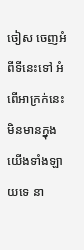ចៀស ចេញអំពីទីនេះទៅ អំពើអាក្រក់នេះ មិនមានក្នុងយើងទាំងឡាយទេ នា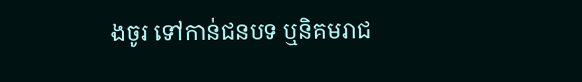ងចូរ ទៅកាន់ជនបទ ឬនិគមរាជ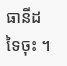ធានីដទៃចុះ ។